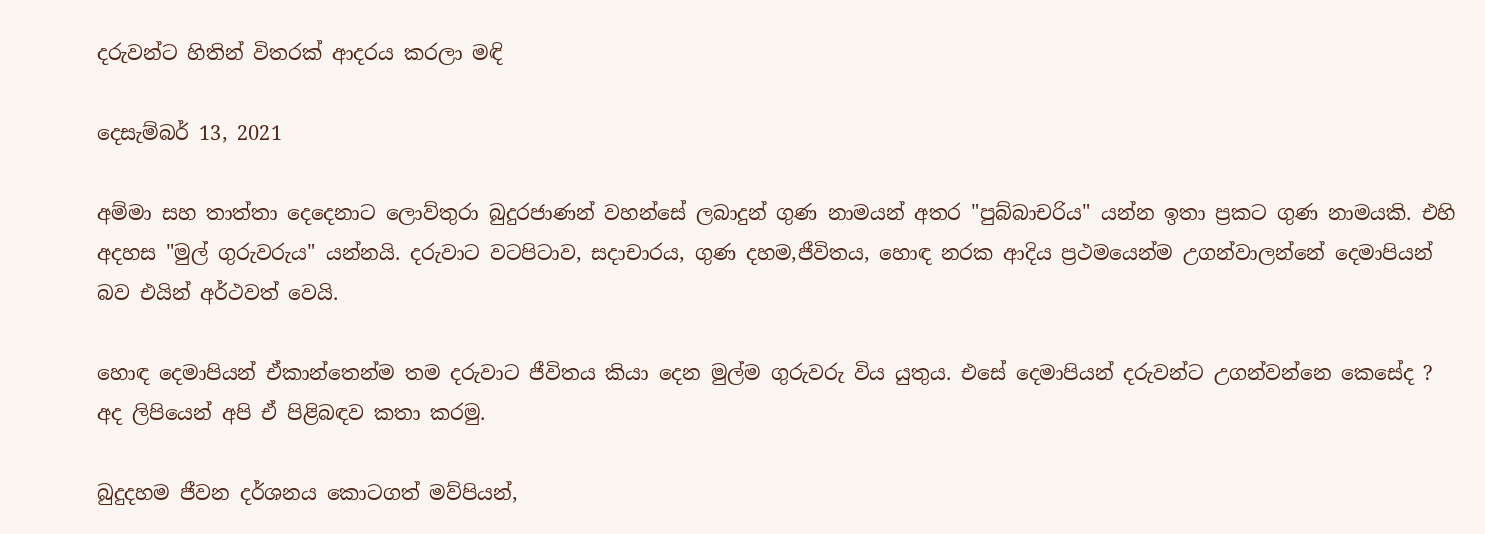දරුවන්ට හිතින් විතරක් ආදරය කරලා මඳි

දෙසැම්බර් 13, 2021

අම්මා සහ තාත්තා දෙදෙනාට ලොව්තුරා බුදුරජාණන් වහන්සේ ලබාදුන් ගුණ නාමයන් අතර "පුබ්බාචරිය" යන්න ඉතා ප්‍රකට ගුණ නාමයකි. එහි අදහස "මුල් ගුරුවරුය" යන්නයි. දරුවාට වටපිටාව, සදාචාරය, ගුණ දහම,ජීවිතය, හොඳ නරක ආදිය ප්‍රථමයෙන්ම උගන්වාලන්නේ දෙමාපියන් බව එයින් අර්ථවත් වෙයි.

හොඳ දෙමාපියන් ඒකාන්තෙන්ම තම දරුවාට ජීවිතය කියා දෙන මුල්ම ගුරුව‍රු විය යුතුය. එසේ දෙමාපියන් දරුවන්ට උගන්වන්නෙ කෙසේද ? අද ලිපියෙන් අපි ඒ පිළිබඳව කතා කරමු.

බුදුදහම ජීවන දර්ශනය කොටගත් මව්පියන්,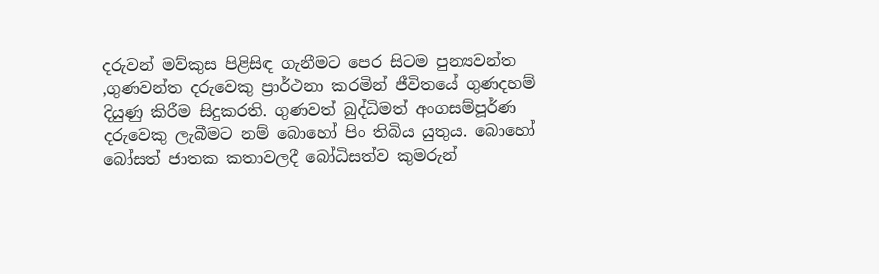දරුවන් මව්කුස පිළිසිඳ ගැනීමට පෙර සිටම පුන්‍යවන්ත ,ගුණවන්ත දරුවෙකු ප්‍රාර්ථනා කරමින් ජීවිතයේ ගුණදහම් දියුණු කිරීම සිදුකරති. ගුණවත් බුද්ධිමත් අංගසම්පූර්ණ දරුවෙකු ලැබීමට නම් බොහෝ පිං තිබිය යුතුය. බොහෝ බෝසත් ජාතක කතාවලදී බෝධිසත්ව කුමරුන්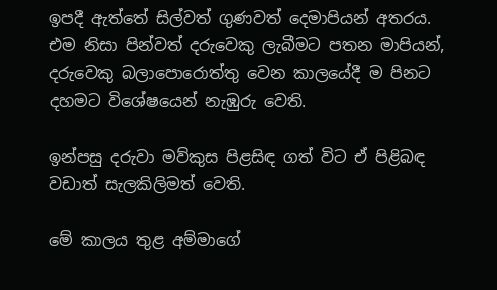ඉපදී ඇත්තේ සිල්වත් ගුණවත් දෙමාපියන් අතරය. එම නිසා පින්වත් දරුවෙකු ලැබීමට පතන මාපියන්, දරුවෙකු බලාපොරොත්තු වෙන කාලයේදී ම පිනට දහමට විශේෂයෙන් නැඹුරු වෙති.

ඉන්පසු දරුවා මව්කුස පිළසිඳ ගත් විට ඒ පිළිබඳ වඩාත් සැලකිලිමත් වෙති.

මේ කාලය තුළ අම්මාගේ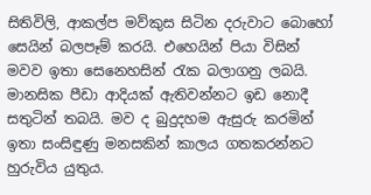සිතිවිලි, ආකල්ප මව්කුස සිටින දරුවාට බොහෝ සෙයින් බලපෑම් කරයි. එහෙයින් පියා විසින් මවව ඉතා සෙනෙහසින් රැක බලාගනු ලබයි. මානසික පීඩා ආදියක් ඇතිවන්නට ඉඩ නොදී සතුටින් තබයි. මව ද බුදුදහම ඇසුරු කරමින් ඉතා සංසිඳුණු මනසකින් කාලය ගතකරන්නට හුරුවිය යුතුය.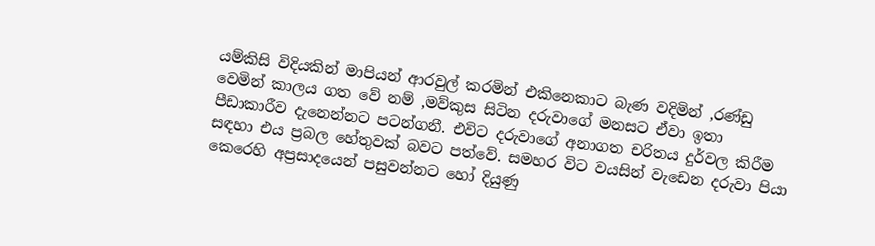යම්කිසි විදියකින් මාපියන් ආරවුල් කරමින් එකිනෙකාට බැණ වදිමින් ,රණ්ඩු වෙමින් කාලය ගත වේ නම් ,මව්කුස සිටින දරුවාගේ මනසට ඒවා ඉතා පීඩාකාරීව දැනෙන්නට පටන්ගනී. එවිට දරුවාගේ අනාගත චරිතය දුර්වල කිරීම සඳහා එය ප්‍රබල හේතුවක් බවට පත්වේ. සමහර විට වයසින් වැඩෙන දරුවා පියා කෙරෙහි අප්‍රසාදයෙන් පසුවන්නට හෝ දියුණු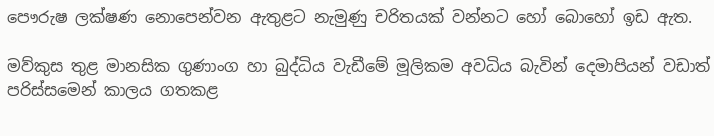පෞරුෂ ලක්ෂණ නොපෙන්වන ඇතුළට නැමුණු චරිතයක් වන්නට හෝ බොහෝ ඉඩ ඇත.

මව්කුස තුළ මානසික ගුණාංග හා බුද්ධිය වැඩීමේ මූලිකම අවධිය බැවින් දෙමාපියන් වඩාත් පරිස්සමෙන් කාලය ගතකළ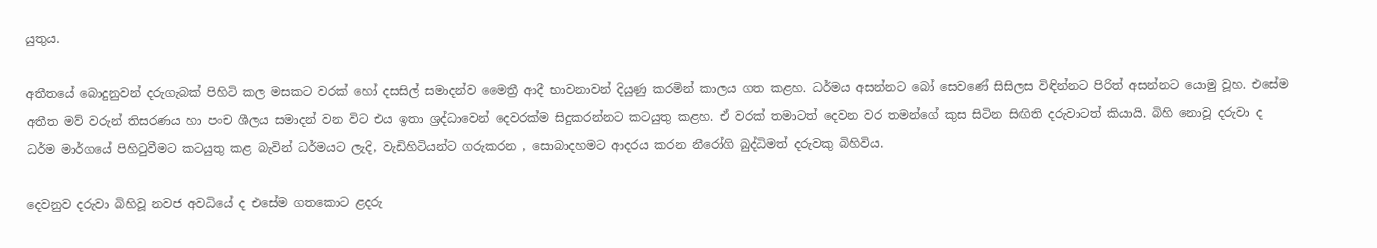යුතුය.

අතීතයේ බොදුනුවන් දරුගැබක් පිහිටි කල මසකට වරක් හෝ දසසිල් සමාදන්ව මෛත්‍රී ආදී භාවනාවන් දියුණු කරමින් කාලය ගත කළහ. ධර්මය අසන්නට බෝ සෙවණේ සිසිලස විඳින්නට පිරිත් අසන්නට යොමු වූහ. එසේම අතීත මව් වරුන් තිසරණය හා පංච ශීලය සමාදන් වන විට එය ඉතා ශ්‍රද්ධාවෙන් දෙවරක්ම සිදුකරන්නට කටයුතු කළහ. ඒ වරක් තමාටත් දෙවන වර තමන්ගේ කුස සිටින සිඟිති දරුවාටත් කියායි. බිහි නොවූ දරුවා ද ධර්ම මාර්ගයේ පිහිටුවීමට කටයුතු කළ බැවින් ධර්මයට ලැදි, වැඩිහිටියන්ට ගරුකරන , සොබාදහමට ආදරය කරන නීරෝගි බුද්ධිමත් දරුවකු බිහිවිය.

දෙවනුව දරුවා බිහිවූ නවජ අවධියේ ද එසේම ගතකොට ළදරු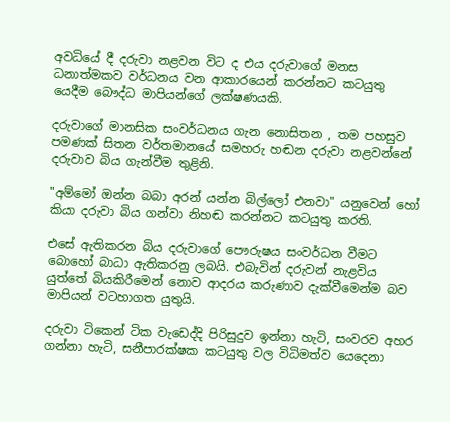අවධියේ දී දරුවා නළවන විට ද එය දරුවාගේ මනස ධනාත්මකව වර්ධනය වන ආකාරයෙන් කරන්නට කටයුතු යෙදීම බෞද්ධ මාපියන්ගේ ලක්ෂණයකි.

දරුවාගේ මානසික සංවර්ධනය ගැන නොසිතන , තම පහසුව පමණක් සිතන වර්තමානයේ සමහරු හඬන දරුවා නළවන්නේ දරුවාව බිය ගැන්වීම තුළිනි.

"අම්මෝ ඔන්න බබා අරන් යන්න බිල්ලෝ එනවා" යනුවෙන් හෝ කියා දරුවා බිය ගන්වා නිහඬ කරන්නට කටයුතු කරති.

එසේ ඇතිකරන බිය දරුවාගේ පෞරුෂය සංවර්ධන වීමට බොහෝ බාධා ඇතිකරනු ලබයි. එබැවින් දරුවන් නැළවිය යුත්තේ බියකිරීමෙන් නොව ආදරය කරුණාව දැක්වීමෙන්ම බව මාපියන් වටහාගත යුතුයි.

දරුවා ටිකෙන් ටික වැඩෙද්දි පිරිසුදුව ඉන්නා හැටි, සංවරව අහර ගන්නා හැටි, සනීපාරක්ෂක කටයුතු වල විධිමත්ව යෙදෙනා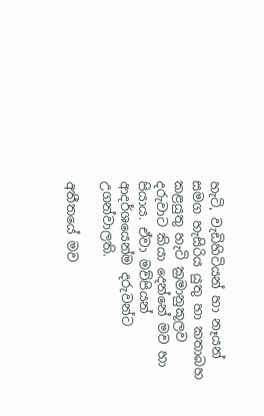හැටි, වැඩිහිටියන් හා නෑයන් සමග හැසිරිය යුතු හා කතාබහ කළයුතු හැටි ක්‍රමානුකූලව දරුවාට කියා දෙන්නේ මව හා පියාය. ඒවා මව්පියන් ආදර්ශයෙන්ම දරුවන්ට උගන්වාලති.

අතීතයේ මව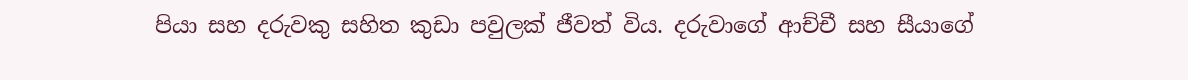පියා සහ දරුවකු සහිත කුඩා පවුලක් ජීවත් විය. දරුවාගේ ආච්චී සහ සීයාගේ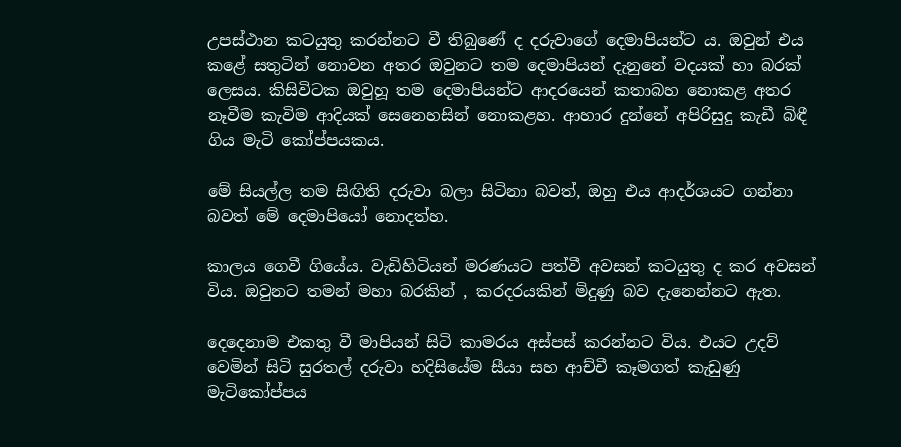උපස්ථාන කටයුතු කරන්නට වී තිබුණේ ද දරුවාගේ දෙමාපියන්ට ය. ඔවුන් එය කළේ සතුටින් නොවන අතර ඔවුනට තම දෙමාපියන් දැනුනේ වදයක් හා බරක් ලෙසය. කිසිවිටක ඔවුහූ තම දෙමාපියන්ට ආදරයෙන් කතාබහ නොකළ අතර නෑවීම කැවිම ආදියක් සෙනෙහසින් නොකළහ. ආහාර දුන්නේ අපිරිසුදු කැඩී බිඳී ගිය මැටි කෝප්පයකය.

මේ සියල්ල තම සිඟිති දරුවා බලා සිටිනා බවත්, ඔහු එය ආදර්ශයට ගන්නා බවත් මේ දෙමාපියෝ නොදත්හ.

කාලය ගෙවී ගියේය. වැඩිහිටියන් මරණයට පත්වී අවසන් කටයුතු ද කර අවසන් විය. ඔවුනට තමන් මහා බරකින් , කරදරයකින් මිදුණු බව දැනෙන්නට ඇත.

දෙදෙනාම එකතු වී මාපියන් සිටි කාමරය අස්පස් කරන්නට විය. එයට උදව් වෙමින් සිටි සුරතල් දරුවා හදිසියේම සීයා සහ ආච්චී කෑමගත් කැඩුණු මැටිකෝප්පය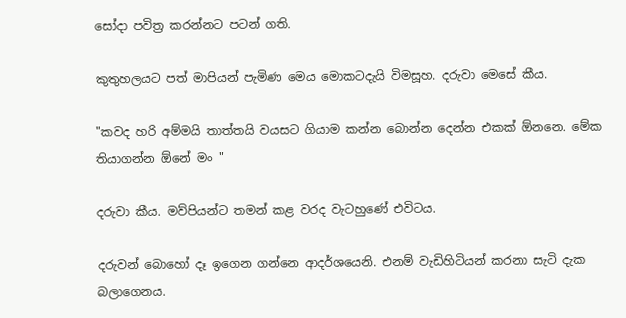සෝදා පවිත්‍ර කරන්නට පටන් ගති.

කුතුහලයට පත් මාපියන් පැමිණ මෙය මොකටදැයි විමසූහ. දරුවා මෙසේ කීය.

"කවද හරි අම්මයි තාත්තයි වයසට ගියාම කන්න බොන්න දෙන්න එකක් ඕනනෙ. මේක තියාගන්න ඕනේ මං "

දරුවා කීය. මව්පියන්ට තමන් කළ වරද වැටහුණේ එවිටය.

දරුවන් බොහෝ දෑ ඉගෙන ගන්නෙ ආදර්ශයෙනි. එනම් වැඩිහිටියන් කරනා සැටි දැක බලාගෙනය.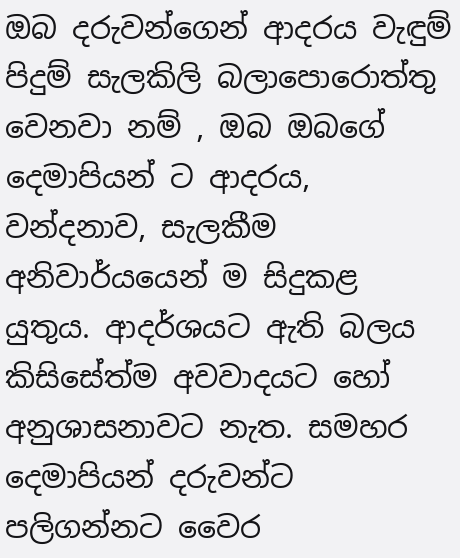ඔබ දරුවන්ගෙන් ආදරය වැඳුම් පිදුම් සැලකිලි බලාපොරොත්තු වෙනවා නම් , ඔබ ඔබගේ දෙමාපියන් ට ආදරය, වන්දනාව, සැලකීම අනිවාර්යයෙන් ම සිදුකළ යුතුය. ආදර්ශයට ඇති බලය කිසිසේත්ම අවවාදයට හෝ අනුශාසනාවට නැත. සමහර දෙමාපියන් දරුවන්ට පලිගන්නට වෛර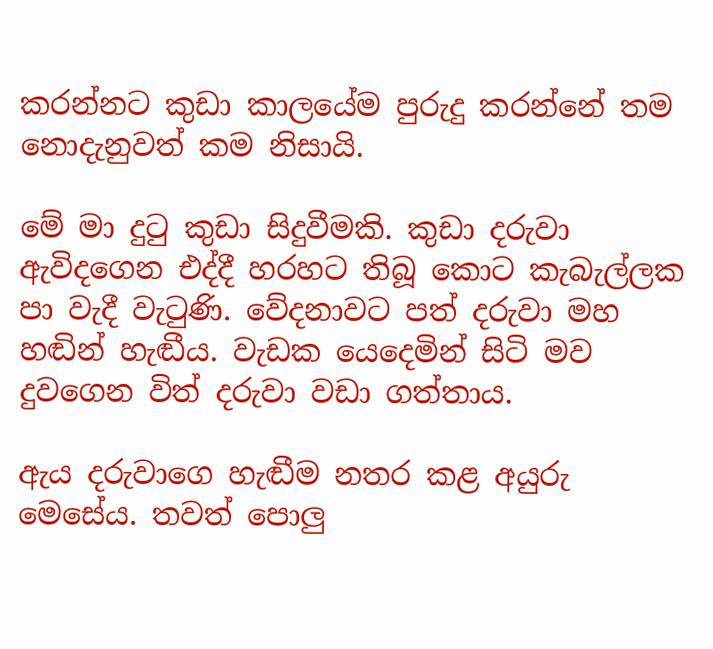කරන්නට කුඩා කාලයේම පුරුදු කරන්නේ තම නොදැනුවත් කම නිසායි.

මේ මා දුටු කුඩා සිදුවීමකි. කුඩා දරුවා ඇවිදගෙන එද්දී හරහට තිබූ කොට කැබැල්ලක පා වැදී වැටුණි. වේදනාවට පත් දරුවා මහ හඬින් හැඬීය. වැඩක යෙදෙමින් සිටි මව දුවගෙන විත් දරුවා වඩා ගත්තාය.

ඇය දරුවාගෙ හැඬීම නතර කළ අයුරු මෙසේය. තවත් පොලු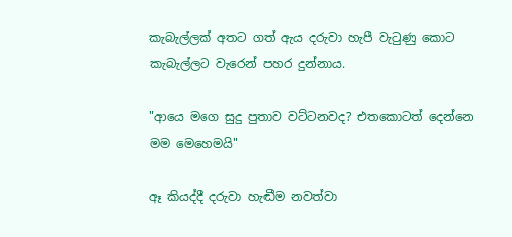කැබැල්ලක් අතට ගත් ඇය දරුවා හැපී වැටුණු කොට කැබැල්ලට වැරෙන් පහර දුන්නාය.

"ආයෙ මගෙ සුදු පුතාව වට්ටනවද? එතකොටත් දෙන්නෙ මම මෙහෙමයි"

ඈ කියද්දී දරුවා හැඬීම නවත්වා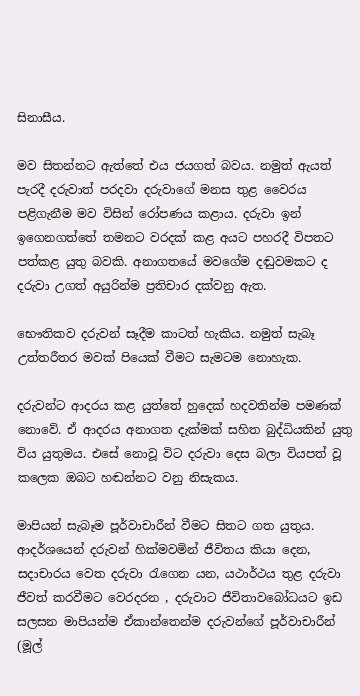සිනාසීය.

මව සිතන්නට ඇත්තේ එය ජයගත් බවය. නමුත් ඇයත් පැරදී දරුවාත් පරදවා දරුවාගේ මනස තුළ වෛරය පළිගැනීම මව විසින් රෝපණය කළාය. දරුවා ඉන් ඉගෙනගත්තේ තමනට වරදක් කළ අයට පහරදී විපතට පත්කළ යුතු බවකි. අනාගතයේ මවගේම දඬුවමකට ද දරුවා උගත් අයුරින්ම ප්‍රතිචාර දක්වනු ඇත.

භෞතිකව දරුවන් සෑදීම කාටත් හැකිය. නමුත් සැබෑ උත්තරීතර මවක් පියෙක් වීමට සැමටම නොහැක.

දරුවන්ට ආදරය කළ යුත්තේ හුදෙක් හදවතින්ම පමණක් නොවේ. ඒ ආදරය අනාගත දැක්මක් සහිත බුද්ධියකින් යුතු විය යුතුමය. එසේ නොවූ විට දරුවා දෙස බලා වියපත් වූ කලෙක ඔබට හඬන්නට වනු නිසැකය.

මාපියන් සැබෑම පූර්වාචාරීන් වීමට සිතට ගත යුතුය. ආදර්ශයෙන් දරුවන් හික්මවමින් ජීවිතය කියා දෙන, සදාචාරය වෙත දරුවා රැගෙන යන, යථාර්ථය තුළ දරුවා ජීවත් කරවීමට වෙරදරන , දරුවාට ජීවිතාවබෝධයට ඉඩ සලසන මාපියන්ම ඒකාන්තෙන්ම දරුවන්ගේ පූර්වාචාරීන් (මූල්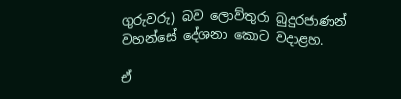ගුරුවරු) බව ලොව්තුරා බුදුරජාණන් වහන්සේ දේශනා කොට වදාළහ.

ඒ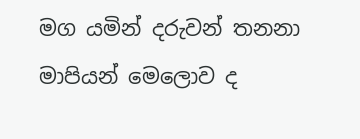මග යමින් දරුවන් තනනා මාපියන් මෙලොව ද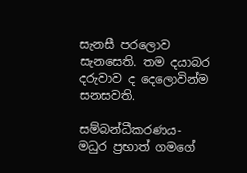සැනසී පරලොව සැනසෙති. තම දයාබර දරුවාව ද දෙලොවින්ම සනසවති.

සම්බන්ධීකරණය- මධුර ප්‍රභාත් ගමගේ